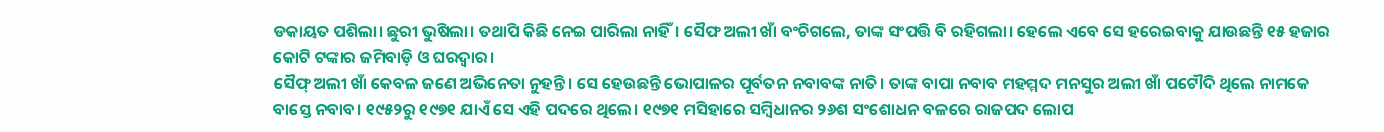ଡକାୟତ ପଶିଲା। ଛୁରୀ ଭୁଷିଲା। ତଥାପି କିଛି ନେଇ ପାରିଲା ନାହିଁ। ସୈଫ ଅଲୀ ଖାଁ ବଂଚିଗଲେ, ତାଙ୍କ ସଂପତ୍ତି ବି ରହିଗଲା। ହେଲେ ଏବେ ସେ ହରେଇବାକୁ ଯାଉଛନ୍ତି ୧୫ ହଜାର କୋଟି ଟଙ୍କାର ଜମିବାଡ଼ି ଓ ଘରଦ୍ୱାର।
ସୈଫ୍ ଅଲୀ ଖାଁ କେବଳ ଜଣେ ଅଭିନେତା ନୁହନ୍ତି। ସେ ହେଉଛନ୍ତି ଭୋପାଳର ପୂର୍ବତନ ନବାବଙ୍କ ନାତି। ତାଙ୍କ ବାପା ନବାବ ମହମ୍ମଦ ମନସୁର ଅଲୀ ଖାଁ ପଟୌଦି ଥିଲେ ନାମକେ ବାସ୍ତେ ନବାବ। ୧୯୫୨ରୁ ୧୯୭୧ ଯାଏଁ ସେ ଏହି ପଦରେ ଥିଲେ। ୧୯୭୧ ମସିହାରେ ସମ୍ବିଧାନର ୨୬ଶ ସଂଶୋଧନ ବଳରେ ରାଜପଦ ଲୋପ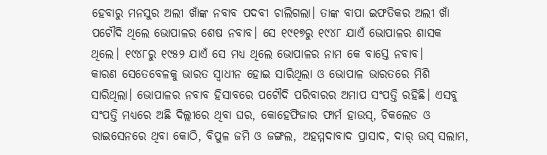ହେବାରୁ ମନସୁର ଅଲୀ ଖାଁଙ୍କ ନବାବ ପଦବୀ ଚାଲିଗଲା। ତାଙ୍କ ବାପା ଇଫତିକର ଅଲୀ ଖାଁ ପଟୌଦି ଥିଲେ ଭୋପାଳର ଶେଷ ନବାବ। ସେ ୧୯୧୭ରୁ ୧୯୪୮ ଯାଏଁ ଭୋପାଳର ଶାସକ ଥିଲେ। ୧୯୪୮ରୁ ୧୯୫୨ ଯାଏଁ ସେ ମଧ୍ୟ ଥିଲେ ଭୋପାଳର ନାମ କେ ବାସ୍ତେ ନବାବ।
କାରଣ ସେତେବେଳକୁ ଭାରତ ସ୍ୱାଧୀନ ହୋଇ ସାରିଥିଲା ଓ ଭୋପାଳ ଭାରତରେ ମିଶି ସାରିଥିଲା। ଭୋପାଳର ନବାବ ହିସାବରେ ପଟୌଦି ପରିବାରର ଅମାପ ସଂପତ୍ତି ରହିଛି। ଏସବୁ ସଂପତ୍ତି ମଧ୍ୟରେ ଅଛି ଦିଲ୍ଲୀରେ ଥିବା ଘର, କୋହେଫିଜାର ଫାର୍ମ ହାଉସ୍, ଚିକଲେଡ ଓ ରାଇସେନରେ ଥିବା କୋଠି, ବିପୁଳ ଜମି ଓ ଜଙ୍ଗଲ, ଅହମ୍ମଦାବାଦ ପ୍ରାସାଦ, ଦାର୍ ଉସ୍ ସଲାମ,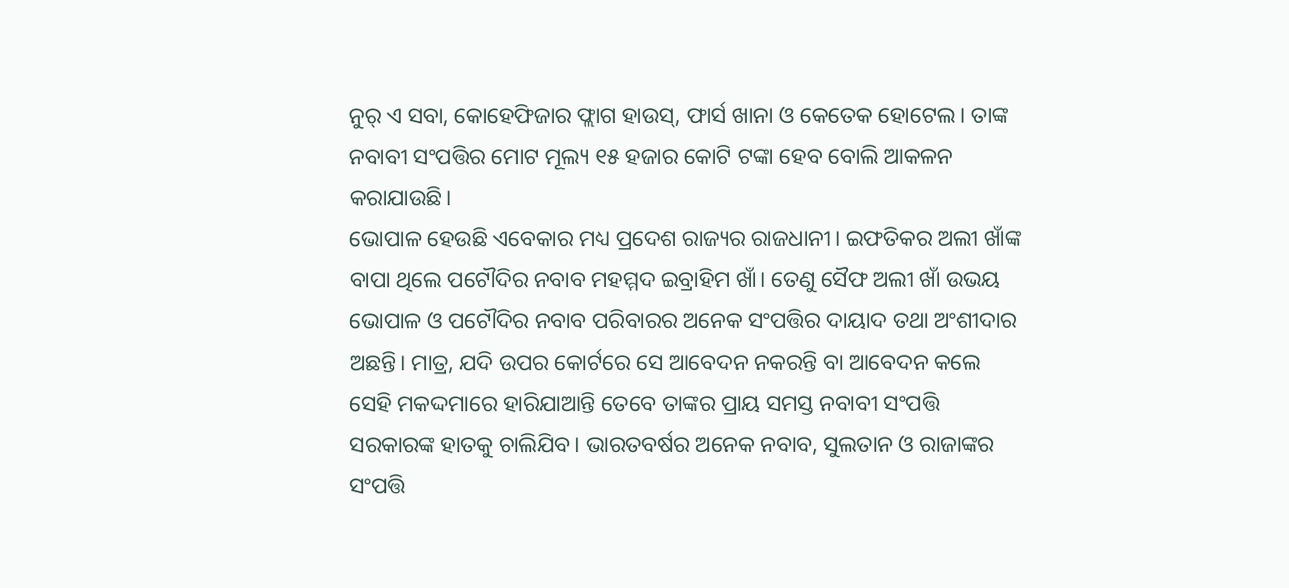ନୁର୍ ଏ ସବା, କୋହେଫିଜାର ଫ୍ଲାଗ ହାଉସ୍, ଫାର୍ସ ଖାନା ଓ କେତେକ ହୋଟେଲ। ତାଙ୍କ ନବାବୀ ସଂପତ୍ତିର ମୋଟ ମୂଲ୍ୟ ୧୫ ହଜାର କୋଟି ଟଙ୍କା ହେବ ବୋଲି ଆକଳନ କରାଯାଉଛି।
ଭୋପାଳ ହେଉଛି ଏବେକାର ମଧ୍ୟ ପ୍ରଦେଶ ରାଜ୍ୟର ରାଜଧାନୀ। ଇଫତିକର ଅଲୀ ଖାଁଙ୍କ ବାପା ଥିଲେ ପଟୌଦିର ନବାବ ମହମ୍ମଦ ଇବ୍ରାହିମ ଖାଁ। ତେଣୁ ସୈଫ ଅଲୀ ଖାଁ ଉଭୟ ଭୋପାଳ ଓ ପଟୌଦିର ନବାବ ପରିବାରର ଅନେକ ସଂପତ୍ତିର ଦାୟାଦ ତଥା ଅଂଶୀଦାର ଅଛନ୍ତି। ମାତ୍ର, ଯଦି ଉପର କୋର୍ଟରେ ସେ ଆବେଦନ ନକରନ୍ତି ବା ଆବେଦନ କଲେ ସେହି ମକଦ୍ଦମାରେ ହାରିଯାଆନ୍ତି ତେବେ ତାଙ୍କର ପ୍ରାୟ ସମସ୍ତ ନବାବୀ ସଂପତ୍ତି ସରକାରଙ୍କ ହାତକୁ ଚାଲିଯିବ। ଭାରତବର୍ଷର ଅନେକ ନବାବ, ସୁଲତାନ ଓ ରାଜାଙ୍କର ସଂପତ୍ତି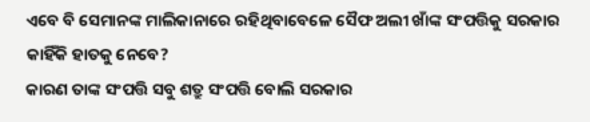ଏବେ ବି ସେମାନଙ୍କ ମାଲିକାନାରେ ରହିଥିବାବେଳେ ସୈଫ ଅଲୀ ଖାଁଙ୍କ ସଂପତ୍ତିକୁ ସରକାର କାହିଁକି ହାତକୁ ନେବେ?
କାରଣ ତାଙ୍କ ସଂପତ୍ତି ସବୁ ଶତ୍ରୁ ସଂପତ୍ତି ବୋଲି ସରକାର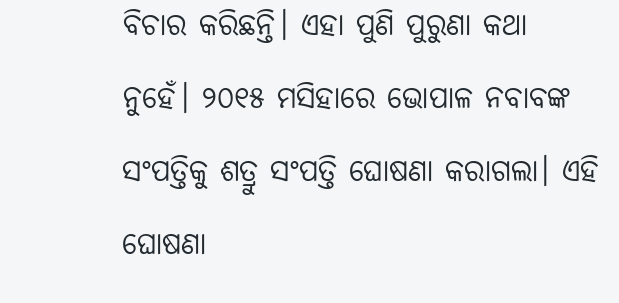ବିଚାର କରିଛନ୍ତି। ଏହା ପୁଣି ପୁରୁଣା କଥା ନୁହେଁ। ୨୦୧୫ ମସିହାରେ ଭୋପାଳ ନବାବଙ୍କ ସଂପତ୍ତିକୁ ଶତ୍ରୁ ସଂପତ୍ତି ଘୋଷଣା କରାଗଲା। ଏହି ଘୋଷଣା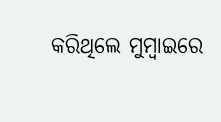କରିଥିଲେ ମୁମ୍ବାଇରେ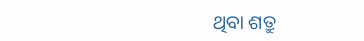ଥିବା ଶତ୍ରୁ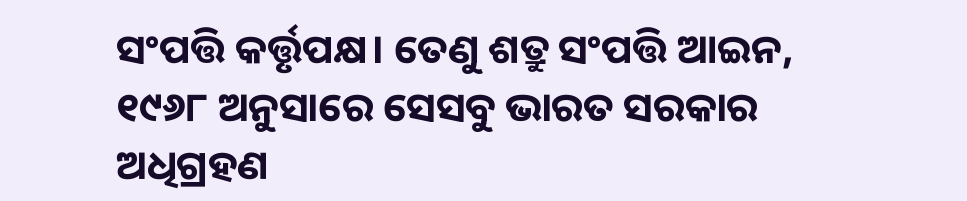ସଂପତ୍ତି କର୍ତ୍ତୃପକ୍ଷ। ତେଣୁ ଶତ୍ରୁ ସଂପତ୍ତି ଆଇନ, ୧୯୬୮ ଅନୁସାରେ ସେସବୁ ଭାରତ ସରକାର ଅଧିଗ୍ରହଣ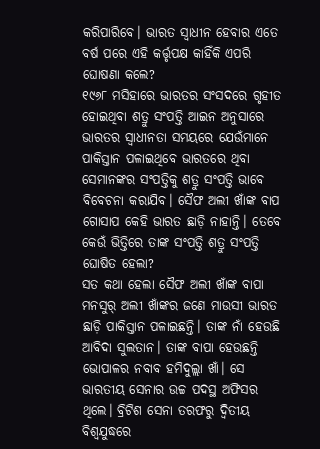କରିପାରିବେ। ଭାରତ ସ୍ୱାଧୀନ ହେବାର ଏତେ ବର୍ଷ ପରେ ଏହି କର୍ତ୍ତୃପକ୍ଷ କାହିଁକି ଏପରି ଘୋଷଣା କଲେ?
୧୯୬୮ ମସିହାରେ ଭାରତର ସଂସଦରେ ଗୃହୀତ ହୋଇଥିବା ଶତ୍ରୁ ସଂପତ୍ତି ଆଇନ ଅନୁସାରେ ଭାରତର ସ୍ୱାଧୀନତା ସମୟରେ ଯେଉଁମାନେ ପାକିସ୍ତାନ ପଳାଇଥିବେ ଭାରତରେ ଥିବା ସେମାନଙ୍କର ସଂପତ୍ତିକୁ ଶତ୍ରୁ ସଂପତ୍ତି ଭାବେ ବିବେଚନା କରାଯିବ। ସୈଫ ଅଲୀ ଖାଁଙ୍କ ବାପ ଗୋସାପ କେହି ଭାରତ ଛାଡ଼ି ନାହାନ୍ତି। ତେବେ କେଉଁ ଭିତ୍ତିରେ ତାଙ୍କ ସଂପତ୍ତି ଶତ୍ରୁ ସଂପତ୍ତି ଘୋଷିତ ହେଲା?
ସତ କଥା ହେଲା ସୈଫ ଅଲୀ ଖାଁଙ୍କ ବାପା ମନସୁର୍ ଅଲୀ ଖାଁଙ୍କର ଜଣେ ମାଉସୀ ଭାରତ ଛାଡ଼ି ପାକିସ୍ତାନ ପଳାଇଛନ୍ତି। ତାଙ୍କ ନାଁ ହେଉଛି ଆବିଦା ସୁଲତାନ। ତାଙ୍କ ବାପା ହେଉଛନ୍ତି ଭୋପାଳର ନବାବ ହମିଦୁଲ୍ଲା ଖାଁ। ସେ ଭାରତୀୟ ସେନାର ଉଚ୍ଚ ପଦସ୍ଥ ଅଫିସର ଥିଲେ। ବ୍ରିଟିଶ ସେନା ତରଫରୁ ଦ୍ୱିତୀୟ ବିଶ୍ୱଯୁଦ୍ଧରେ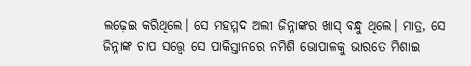ଲଢ଼େଇ କରିଥିଲେ। ସେ ମହମ୍ମଦ ଅଲୀ ଜିନ୍ନାଙ୍କର ଖାସ୍ ବନ୍ଧୁ ଥିଲେ। ମାତ୍ର, ସେ ଜିନ୍ନାଙ୍କ ଚାପ ସତ୍ତ୍ୱେ ସେ ପାକିସ୍ତାନରେ ନମିଶି ଭୋପାଳକୁ ଭାରତେ ମିଶାଇ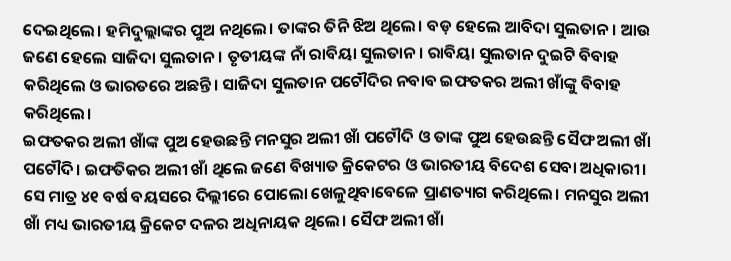ଦେଇଥିଲେ। ହମିଦୁଲ୍ଲାଙ୍କର ପୁଅ ନଥିଲେ। ତାଙ୍କର ତିନି ଝିଅ ଥିଲେ। ବଡ଼ ହେଲେ ଆବିଦା ସୁଲତାନ। ଆଉ ଜଣେ ହେଲେ ସାଜିଦା ସୁଲତାନ। ତୃତୀୟଙ୍କ ନାଁ ରାବିୟା ସୁଲତାନ। ରାବିୟା ସୁଲତାନ ଦୁଇଟି ବିବାହ କରିଥିଲେ ଓ ଭାରତରେ ଅଛନ୍ତି। ସାଜିଦା ସୁଲତାନ ପଟୌଦିର ନବାବ ଇଫତକର ଅଲୀ ଖାଁଙ୍କୁ ବିବାହ କରିଥିଲେ।
ଇଫତକର ଅଲୀ ଖାଁଙ୍କ ପୁଅ ହେଉଛନ୍ତି ମନସୁର ଅଲୀ ଖାଁ ପଟୌଦି ଓ ତାଙ୍କ ପୁଅ ହେଉଛନ୍ତି ସୈଫ ଅଲୀ ଖାଁ ପଟୌଦି। ଇଫତିକର ଅଲୀ ଖାଁ ଥିଲେ ଜଣେ ବିଖ୍ୟାତ କ୍ରିକେଟର ଓ ଭାରତୀୟ ବିଦେଶ ସେବା ଅଧିକାରୀ। ସେ ମାତ୍ର ୪୧ ବର୍ଷ ବୟସରେ ଦିଲ୍ଲୀରେ ପୋଲୋ ଖେଳୁଥିବାବେଳେ ପ୍ରାଣତ୍ୟାଗ କରିଥିଲେ। ମନସୁର ଅଲୀ ଖାଁ ମଧ୍ୟ ଭାରତୀୟ କ୍ରିକେଟ ଦଳର ଅଧିନାୟକ ଥିଲେ। ସୈଫ ଅଲୀ ଖାଁ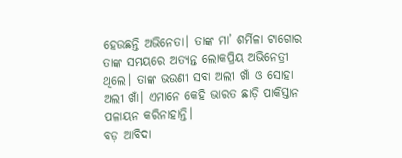ହେଉଛନ୍ତି ଅଭିନେତା। ତାଙ୍କ ମା’ ଶର୍ମିଳା ଟାଗୋର ତାଙ୍କ ସମୟରେ ଅତ୍ୟନ୍ତ ଲୋକପ୍ରିୟ ଅଭିନେତ୍ରୀ ଥିଲେ। ତାଙ୍କ ଭଉଣୀ ସବା ଅଲୀ ଖାଁ ଓ ସୋହା ଅଲୀ ଖାଁ। ଏମାନେ କେହି ଭାରତ ଛାଡ଼ି ପାକିସ୍ତାନ ପଳାୟନ କରିନାହାନ୍ତି।
ବଡ଼ ଆବିଦା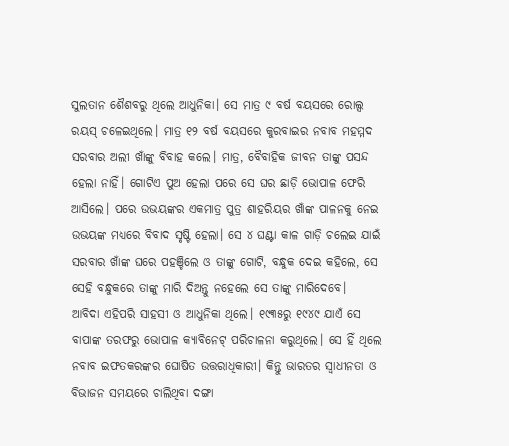ସୁଲତାନ ଶୈଶବରୁ ଥିଲେ ଆଧୁନିକା। ସେ ମାତ୍ର ୯ ବର୍ଷ ବୟସରେ ରୋଲ୍ସ ରୟସ୍ ଚଳେଇଥିଲେ। ମାତ୍ର ୧୨ ବର୍ଷ ବୟସରେ କୁରବାଇର ନବାବ ମହମ୍ମଦ ସରବାର ଅଲୀ ଖାଁଙ୍କୁ ବିବାହ କଲେ। ମାତ୍ର, ବୈବାହିକ ଜୀବନ ତାଙ୍କୁ ପସନ୍ଦ ହେଲା ନାହିଁ। ଗୋଟିଏ ପୁଅ ହେଲା ପରେ ସେ ଘର ଛାଡ଼ି ଭୋପାଳ ଫେରି ଆସିଲେ। ପରେ ଉଭୟଙ୍କର ଏକମାତ୍ର ପୁତ୍ର ଶାହରିୟର ଖାଁଙ୍କ ପାଳନକୁ ନେଇ ଉଭୟଙ୍କ ମଧ୍ୟରେ ବିବାଦ ସୃଷ୍ଟି ହେଲା। ସେ ୪ ଘଣ୍ଟା କାଳ ଗାଡ଼ି ଚଲେଇ ଯାଇଁ ସରବାର ଖାଁଙ୍କ ଘରେ ପହଞ୍ଚିଲେ ଓ ତାଙ୍କୁ ଗୋଟି, ବନ୍ଧୁକ ଦେଇ କହିଲେ, ସେ ସେହି ବନ୍ଧୁକରେ ତାଙ୍କୁ ମାରି ଦିଅନ୍ତୁ ନହେଲେ ସେ ତାଙ୍କୁ ମାରିଦେବେ।
ଆବିଦା ଏହିପରି ସାହସୀ ଓ ଆଧୁନିକା ଥିଲେ। ୧୯୩୫ରୁ ୧୯୪୯ ଯାଏଁ ସେ ବାପାଙ୍କ ତରଫରୁ ଭୋପାଳ କ୍ୟାବିନେଟ୍ ପରିଚାଳନା କରୁଥିଲେ। ସେ ହିଁ ଥିଲେ ନବାବ ଇଫତକରଙ୍କର ଘୋଷିତ ଉତ୍ତରାଧିକାରୀ। କିନ୍ତୁ ଭାରତର ସ୍ୱାଧୀନତା ଓ ବିଭାଜନ ସମୟରେ ଚାଲିଥିବା ଦଙ୍ଗା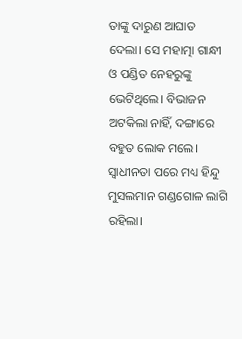ତାଙ୍କୁ ଦାରୁଣ ଆଘାତ ଦେଲା। ସେ ମହାତ୍ମା ଗାନ୍ଧୀ ଓ ପଣ୍ଡିତ ନେହରୁଙ୍କୁ ଭେଟିଥିଲେ। ବିଭାଜନ ଅଟକିଲା ନାହିଁ, ଦଙ୍ଗାରେ ବହୁତ ଲୋକ ମଲେ। ସ୍ୱାଧୀନତା ପରେ ମଧ୍ୟ ହିନ୍ଦୁ ମୁସଲମାନ ଗଣ୍ଡଗୋଳ ଲାଗି ରହିଲା।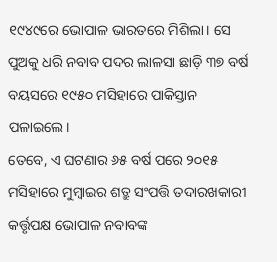୧୯୪୯ରେ ଭୋପାଳ ଭାରତରେ ମିଶିଲା। ସେ ପୁଅକୁ ଧରି ନବାବ ପଦର ଲାଳସା ଛାଡ଼ି ୩୭ ବର୍ଷ ବୟସରେ ୧୯୫୦ ମସିହାରେ ପାକିସ୍ତାନ ପଳାଇଲେ।
ତେବେ, ଏ ଘଟଣାର ୬୫ ବର୍ଷ ପରେ ୨୦୧୫ ମସିହାରେ ମୁମ୍ବାଇର ଶତ୍ରୁ ସଂପତ୍ତି ତଦାରଖକାରୀ କର୍ତ୍ତୃପକ୍ଷ ଭୋପାଳ ନବାବଙ୍କ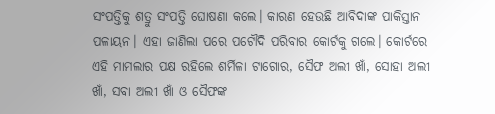ସଂପତ୍ତିକୁ ଶତ୍ରୁ ସଂପତ୍ତି ଘୋଷଣା କଲେ। କାରଣ ହେଉଛି ଆବିଦାଙ୍କ ପାକିସ୍ତାନ ପଳାୟନ। ଏହା ଜାଣିଲା ପରେ ପଟୌଦି ପରିବାର କୋର୍ଟକୁ ଗଲେ। କୋର୍ଟରେ ଏହି ମାମଲାର ପକ୍ଷ ରହିଲେ ଶର୍ମିଳା ଟାଗୋର, ସୈଫ ଅଲୀ ଖାଁ, ସୋହା ଅଲୀ ଖାଁ, ସବା ଅଲୀ ଖାଁ ଓ ସୈଫଙ୍କ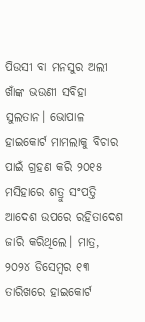ପିଉସୀ ବା ମନସୁର ଅଲୀ ଖାଁଙ୍କ ଭଉଣୀ ସବିହା ସୁଲତାନ। ଭୋପାଳ ହାଇକୋର୍ଟ ମାମଲାକୁ ବିଚାର ପାଇଁ ଗ୍ରହଣ କରି ୨୦୧୫ ମସିହାରେ ଶତ୍ରୁ ସଂପତ୍ତି ଆଦେଶ ଉପରେ ରହିତାଦେଶ ଜାରି କରିଥିଲେ। ମାତ୍ର, ୨୦୨୪ ଡିସେମ୍ବର ୧୩ ତାରିଖରେ ହାଇକୋର୍ଟ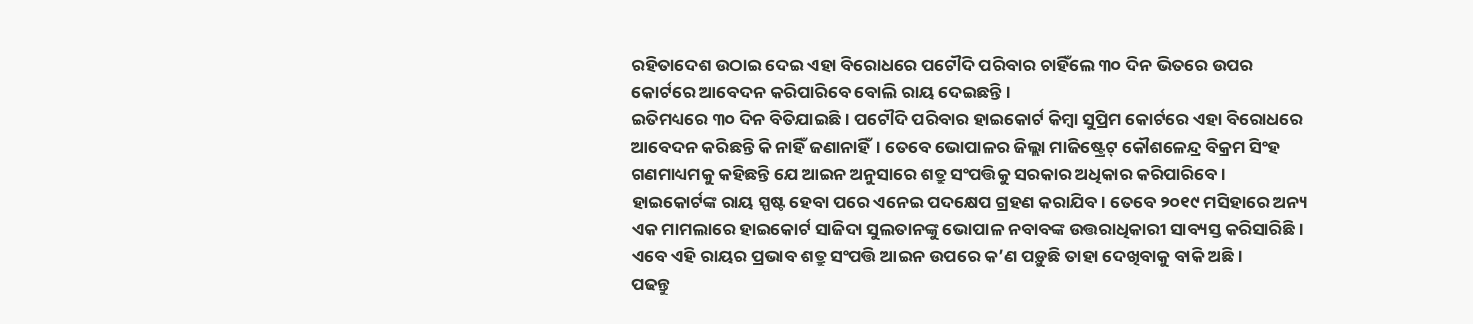ରହିତାଦେଶ ଉଠାଇ ଦେଇ ଏହା ବିରୋଧରେ ପଟୌଦି ପରିବାର ଚାହିଁଲେ ୩୦ ଦିନ ଭିତରେ ଉପର କୋର୍ଟରେ ଆବେଦନ କରିପାରିବେ ବୋଲି ରାୟ ଦେଇଛନ୍ତି।
ଇତିମଧ୍ୟରେ ୩୦ ଦିନ ବିତିଯାଇଛି। ପଟୌଦି ପରିବାର ହାଇକୋର୍ଟ କିମ୍ବା ସୁପ୍ରିମ କୋର୍ଟରେ ଏହା ବିରୋଧରେ ଆବେଦନ କରିଛନ୍ତି କି ନାହିଁ ଜଣାନାହିଁ। ତେବେ ଭୋପାଳର ଜିଲ୍ଲା ମାଜିଷ୍ଟ୍ରେଟ୍ କୌଶଳେନ୍ଦ୍ର ବିକ୍ରମ ସିଂହ ଗଣମାଧ୍ୟମକୁ କହିଛନ୍ତି ଯେ ଆଇନ ଅନୁସାରେ ଶତ୍ରୁ ସଂପତ୍ତିକୁ ସରକାର ଅଧିକାର କରିପାରିବେ। ହାଇକୋର୍ଟଙ୍କ ରାୟ ସ୍ପଷ୍ଟ ହେବା ପରେ ଏନେଇ ପଦକ୍ଷେପ ଗ୍ରହଣ କରାଯିବ। ତେବେ ୨୦୧୯ ମସିହାରେ ଅନ୍ୟ ଏକ ମାମଲାରେ ହାଇକୋର୍ଟ ସାଜିଦା ସୁଲତାନଙ୍କୁ ଭୋପାଳ ନବାବଙ୍କ ଉତ୍ତରାଧିକାରୀ ସାବ୍ୟସ୍ତ କରିସାରିଛି। ଏବେ ଏହି ରାୟର ପ୍ରଭାବ ଶତ୍ରୁ ସଂପତ୍ତି ଆଇନ ଉପରେ କ’ଣ ପଡ଼ୁଛି ତାହା ଦେଖିବାକୁ ବାକି ଅଛି।
ପଢନ୍ତୁ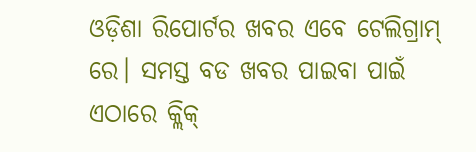ଓଡ଼ିଶା ରିପୋର୍ଟର ଖବର ଏବେ ଟେଲିଗ୍ରାମ୍ ରେ। ସମସ୍ତ ବଡ ଖବର ପାଇବା ପାଇଁ ଏଠାରେ କ୍ଲିକ୍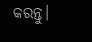କରନ୍ତୁ।